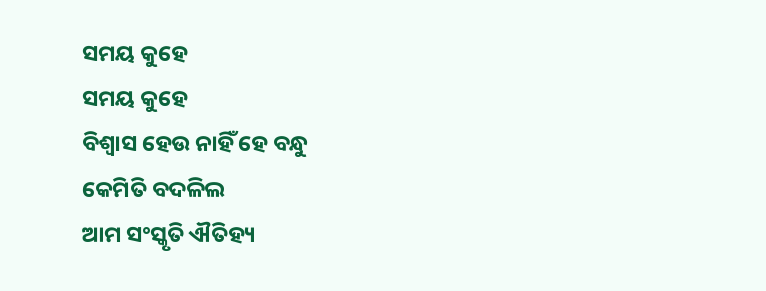ସମୟ କୁହେ
ସମୟ କୁହେ
ବିଶ୍ଵାସ ହେଉ ନାହିଁ ହେ ବନ୍ଧୁ
କେମିତି ବଦଳିଲ
ଆମ ସଂସ୍କୃତି ଐତିହ୍ୟ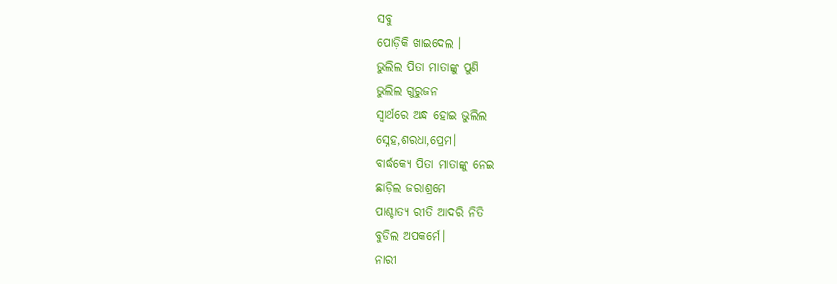ସବୁ
ପୋଡ଼ିକି ଖାଇଦେଲ ।
ଭୁଲିଲ ପିତା ମାତାଙ୍କୁ ପୁଣି
ଭୁଲିଲ ଗୁରୁଜନ
ସ୍ଵାର୍ଥରେ ଅନ୍ଧ ହୋଇ ଭୁଲିଲ
ସ୍ନେହ,ଶରଧା,ପ୍ରେମ।
ବାର୍ଦ୍ଧକ୍ୟେ ପିତା ମାତାଙ୍କୁ ନେଇ
ଛାଡ଼ିଲ ଜରାଶ୍ରମେ
ପାଶ୍ଚାତ୍ୟ ରୀତି ଆଦରି ନିତି
ବୁଡିଲ ଅପକର୍ମେ।
ନାରୀ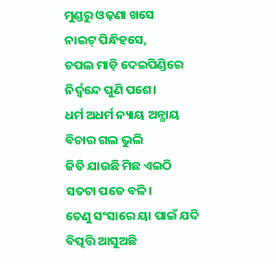ମୁଣ୍ଡରୁ ଓଢ଼ଣା ଖସେ
ନାଇଟ୍ ପିନ୍ଧିହସେ,
ଚପଲ ମାଡ଼ି ଦେଇପିଣ୍ଡିରେ
ନିର୍ଦ୍ଵନ୍ଦେ ପୁଣି ପଶେ।
ଧର୍ମ ଅଧର୍ମ ନ୍ୟାୟ ଅନ୍ଯାୟ
ବିଚାର ଗଲ ଭୁଲି
ଜିତି ଯାଉଛି ମିଛ ଏଇଠି
ସତଟା ପଡେ ବଳି।
ତେଣୁ ସଂସାରେ ୟା ପାଇଁ ଯଦି
ବିତ୍ପତ୍ତି ଆସୁଅଛି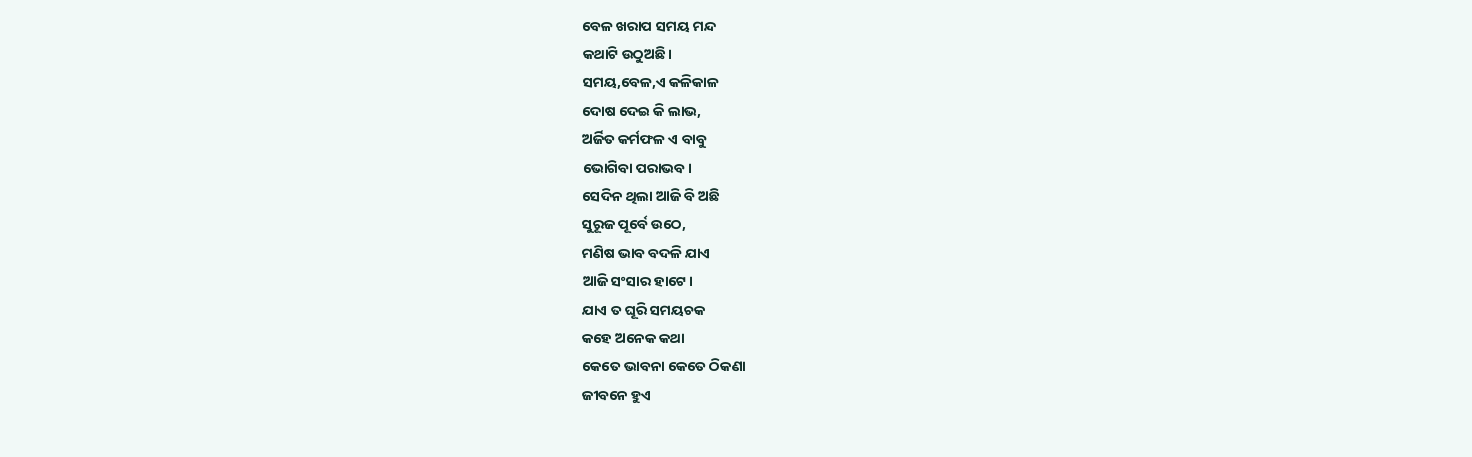ବେଳ ଖରାପ ସମୟ ମନ୍ଦ
କଥାଟି ଉଠୁଅଛି।
ସମୟ,ବେଳ,ଏ କଳିକାଳ
ଦୋଷ ଦେଇ କି ଲାଭ,
ଅର୍ଜିତ କର୍ମଫଳ ଏ ବାବୁ
ଭୋଗିବା ପରାଭବ।
ସେଦିନ ଥିଲା ଆଜି ବି ଅଛି
ସୁରୂଜ ପୂର୍ବେ ଉଠେ,
ମଣିଷ ଭାବ ବଦଳି ଯାଏ
ଆଜି ସଂସାର ହାଟେ।
ଯାଏ ତ ଘୂରି ସମୟଚକ
କହେ ଅନେକ କଥା
କେତେ ଭାବନା କେତେ ଠିକଣା
ଜୀବନେ ହୁଏ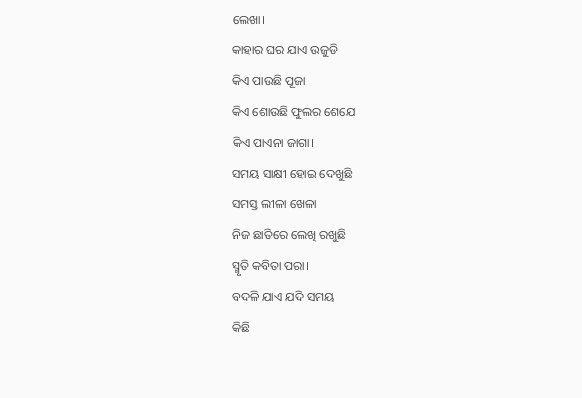ଲେଖା।
କାହାର ଘର ଯାଏ ଉଜୁଡି
କିଏ ପାଉଛି ପୂଜା
କିଏ ଶୋଉଛି ଫୁଲର ଶେଯେ
କିଏ ପାଏନା ଜାଗା।
ସମୟ ସାକ୍ଷୀ ହୋଇ ଦେଖୁଛି
ସମସ୍ତ ଲୀଳା ଖେଳା
ନିଜ ଛାତିରେ ଲେଖି ରଖୁଛି
ସ୍ମୃତି କବିତା ପରା।
ବଦଳି ଯାଏ ଯଦି ସମୟ
କିଛି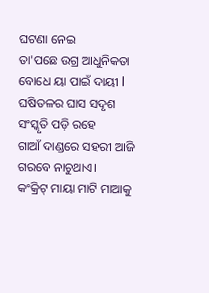ଘଟଣା ନେଇ
ତା'ପଛେ ଉଗ୍ର ଆଧୁନିକତା
ବୋଧେ ୟା ପାଇଁ ଦାୟୀ l
ଘଷିତଳର ଘାସ ସଦୃଶ
ସଂସ୍କୃତି ପଡ଼ି ରହେ
ଗାଆଁ ଦାଣ୍ଡରେ ସହରୀ ଆଜି
ଗରବେ ନାଚୁଥାଏ।
କଂକ୍ରିଟ୍ ମାୟା ମାଟି ମାଆକୁ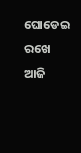ଘୋଡେଇ ରଖେ ଆଜି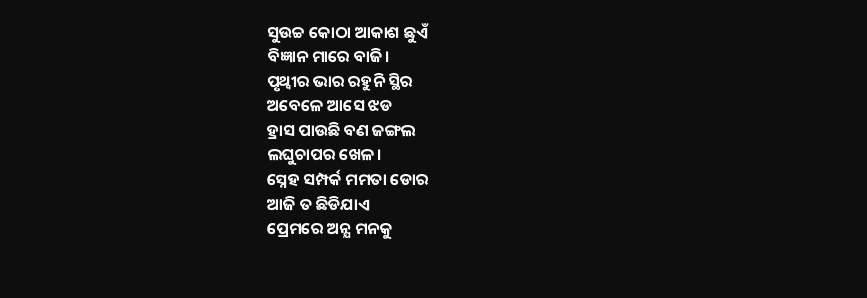ସୁଉଚ୍ଚ କୋଠା ଆକାଶ ଛୁଏଁ
ବିଜ୍ଞାନ ମାରେ ବାଜି।
ପୃଥ୍ବୀର ଭାର ରହୁନି ସ୍ଥିର
ଅବେଳେ ଆସେ ଝଡ
ହ୍ରାସ ପାଉଛି ବଣ ଜଙ୍ଗଲ
ଲଘୁଚାପର ଖେଳ।
ସ୍ନେହ ସମ୍ପର୍କ ମମତା ଡୋର
ଆଜି ତ ଛିଡିଯାଏ
ପ୍ରେମରେ ଅନ୍ଯ ମନକୁ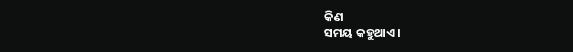କିଣ
ସମୟ କହୁଥାଏ।